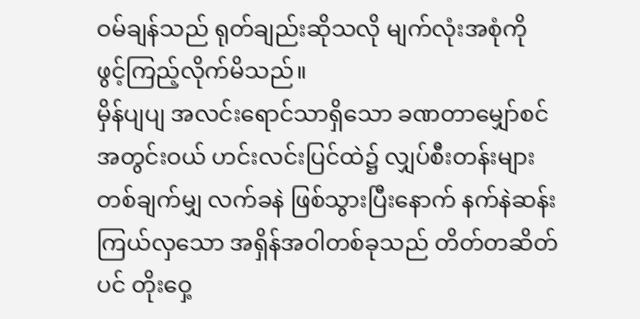ဝမ်ချန်သည် ရုတ်ချည်းဆိုသလို မျက်လုံးအစုံကို ဖွင့်ကြည့်လိုက်မိသည်။
မှိန်ပျပျ အလင်းရောင်သာရှိသော ခဏတာမျှော်စင်အတွင်းဝယ် ဟင်းလင်းပြင်ထဲ၌ လျှပ်စီးတန်းများ တစ်ချက်မျှ လက်ခနဲ ဖြစ်သွားပြီးနောက် နက်နဲဆန်းကြယ်လှသော အရှိန်အဝါတစ်ခုသည် တိတ်တဆိတ်ပင် တိုးဝှေ့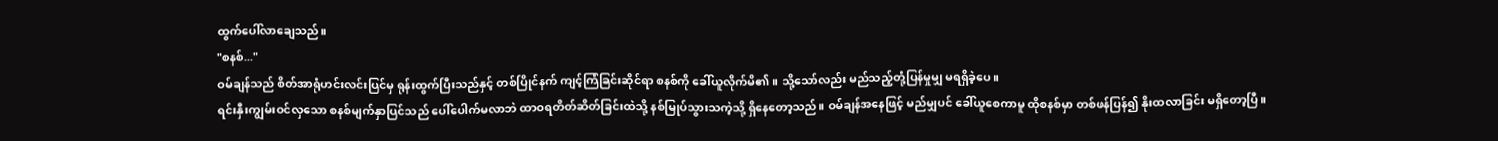ထွက်ပေါ်လာချေသည်။
"စနစ်..."
ဝမ်ချန်သည် စိတ်အာရုံဟင်းလင်းပြင်မှ ရုန်းထွက်ပြီးသည်နှင့် တစ်ပြိုင်နက် ကျင့်ကြံခြင်းဆိုင်ရာ စနစ်ကို ခေါ်ယူလိုက်မိ၏။ သို့သော်လည်း မည်သည့်တုံ့ပြန်မှုမျှ မရရှိခဲ့ပေ။
ရင်းနှီးကျွမ်းဝင်လှသော စနစ်မျက်နှာပြင်သည် ပေါ်ပေါက်မလာဘဲ ထာဝရတိတ်ဆိတ်ခြင်းထဲသို့ နစ်မြုပ်သွားသကဲ့သို့ ရှိနေတော့သည်။ ဝမ်ချန်အနေဖြင့် မည်မျှပင် ခေါ်ယူစေကာမူ ထိုစနစ်မှာ တစ်ဖန်ပြန်၍ နိုးထလာခြင်း မရှိတော့ပြီ။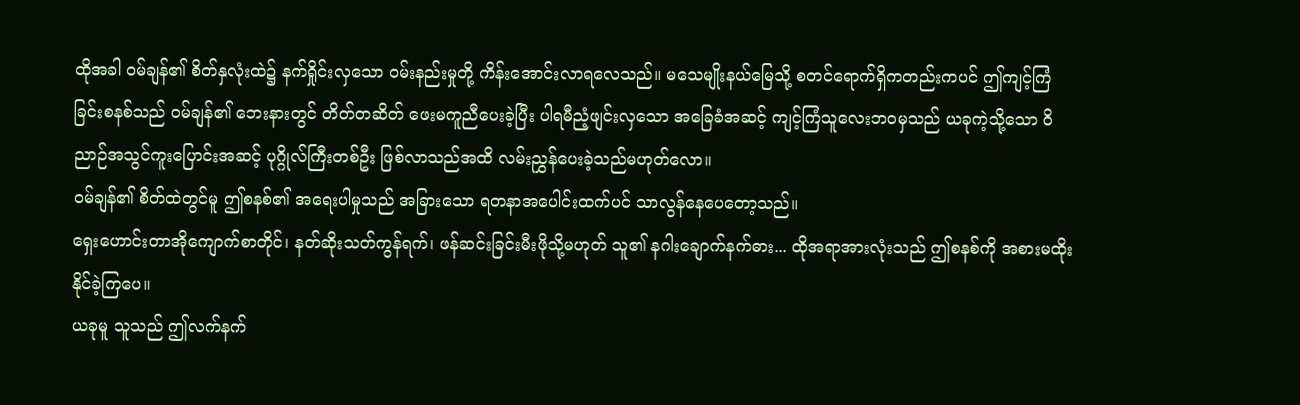ထိုအခါ ဝမ်ချန်၏ စိတ်နှလုံးထဲ၌ နက်ရှိုင်းလှသော ဝမ်းနည်းမှုတို့ ကိန်းအောင်းလာရလေသည်။ မသေမျိုးနယ်မြေသို့ စတင်ရောက်ရှိကတည်းကပင် ဤကျင့်ကြံခြင်းစနစ်သည် ဝမ်ချန်၏ ဘေးနားတွင် တိတ်တဆိတ် ဖေးမကူညီပေးခဲ့ပြီး ပါရမီညံ့ဖျင်းလှသော အခြေခံအဆင့် ကျင့်ကြံသူလေးဘဝမှသည် ယခုကဲ့သို့သော ဝိညာဉ်အသွင်ကူးပြောင်းအဆင့် ပုဂ္ဂိုလ်ကြီးတစ်ဦး ဖြစ်လာသည်အထိ လမ်းညွှန်ပေးခဲ့သည်မဟုတ်လော။
ဝမ်ချန်၏ စိတ်ထဲတွင်မူ ဤစနစ်၏ အရေးပါမှုသည် အခြားသော ရတနာအပေါင်းထက်ပင် သာလွန်နေပေတော့သည်။
ရှေးဟောင်းတာအိုကျောက်စာတိုင်၊ နတ်ဆိုးသတ်ကွန်ရက်၊ ဖန်ဆင်းခြင်းမီးဖိုသို့မဟုတ် သူ၏ နဂါးချောက်နက်ဓား... ထိုအရာအားလုံးသည် ဤစနစ်ကို အစားမထိုးနိုင်ခဲ့ကြပေ။
ယခုမူ သူသည် ဤလက်နက်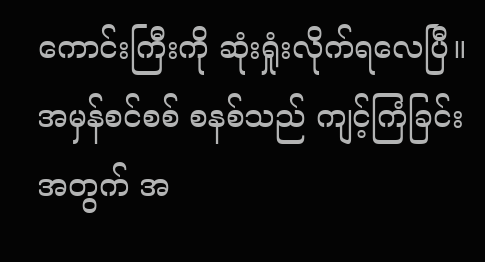ကောင်းကြီးကို ဆုံးရှုံးလိုက်ရလေပြီ။ အမှန်စင်စစ် စနစ်သည် ကျင့်ကြံခြင်းအတွက် အ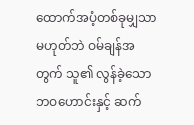ထောက်အပံ့တစ်ခုမျှသာ မဟုတ်ဘဲ ဝမ်ချန်အတွက် သူ၏ လွန်ခဲ့သော ဘဝဟောင်းနှင့် ဆက်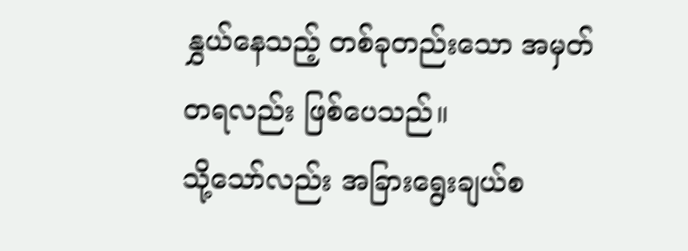နွှယ်နေသည့် တစ်ခုတည်းသော အမှတ်တရလည်း ဖြစ်ပေသည်။
သို့သော်လည်း အခြားရွေးချယ်စ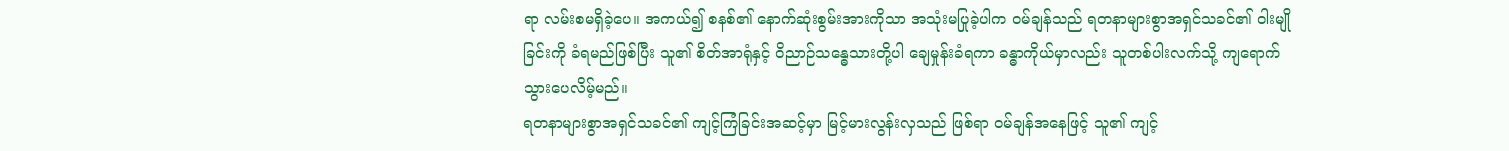ရာ လမ်းစမရှိခဲ့ပေ။ အကယ်၍ စနစ်၏ နောက်ဆုံးစွမ်းအားကိုသာ အသုံးမပြုခဲ့ပါက ဝမ်ချန်သည် ရတနာများစွာအရှင်သခင်၏ ဝါးမျိုခြင်းကို ခံရမည်ဖြစ်ပြီး သူ၏ စိတ်အာရုံနှင့် ဝိညာဉ်သန္ဓေသားတို့ပါ ချေမှုန်းခံရကာ ခန္ဓာကိုယ်မှာလည်း သူတစ်ပါးလက်သို့ ကျရောက်သွားပေလိမ့်မည်။
ရတနာများစွာအရှင်သခင်၏ ကျင့်ကြံခြင်းအဆင့်မှာ မြင့်မားလွန်းလှသည် ဖြစ်ရာ ဝမ်ချန်အနေဖြင့် သူ၏ ကျင့်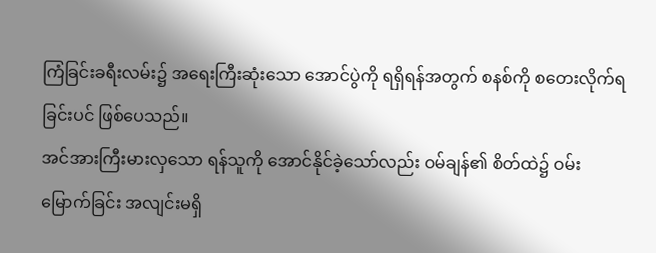ကြံခြင်းခရီးလမ်း၌ အရေးကြီးဆုံးသော အောင်ပွဲကို ရရှိရန်အတွက် စနစ်ကို စတေးလိုက်ရခြင်းပင် ဖြစ်ပေသည်။
အင်အားကြီးမားလှသော ရန်သူကို အောင်နိုင်ခဲ့သော်လည်း ဝမ်ချန်၏ စိတ်ထဲ၌ ဝမ်းမြောက်ခြင်း အလျင်းမရှိ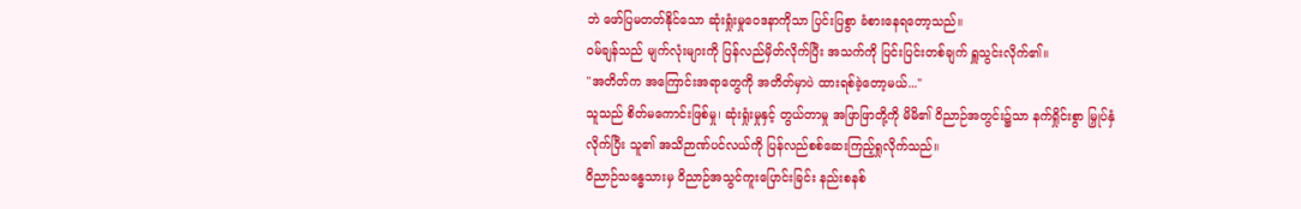ဘဲ ဖော်ပြမတတ်နိုင်သော ဆုံးရှုံးမှုဝေဒနာကိုသာ ပြင်းပြစွာ ခံစားနေရတော့သည်။
ဝမ်ချန်သည် မျက်လုံးများကို ပြန်လည်မှိတ်လိုက်ပြီး အသက်ကို ပြင်းပြင်းတစ်ချက် ရှူသွင်းလိုက်၏။
"အတိတ်က အကြောင်းအရာတွေကို အတိတ်မှာပဲ ထားရစ်ခဲ့တော့မယ်..."
သူသည် စိတ်မကောင်းဖြစ်မှု၊ ဆုံးရှုံးမှုနှင့် တွယ်တာမှု အဖြာဖြာတို့ကို မိမိ၏ ဝိညာဉ်အတွင်း၌သာ နက်ရှိုင်းစွာ မြှုပ်နှံလိုက်ပြီး သူ၏ အသိဉာဏ်ပင်လယ်ကို ပြန်လည်စစ်ဆေးကြည့်ရှုလိုက်သည်။
ဝိညာဉ်သန္ဓေသားမှ ဝိညာဉ်အသွင်ကူးပြောင်းခြင်း နည်းစနစ်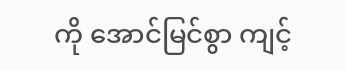ကို အောင်မြင်စွာ ကျင့်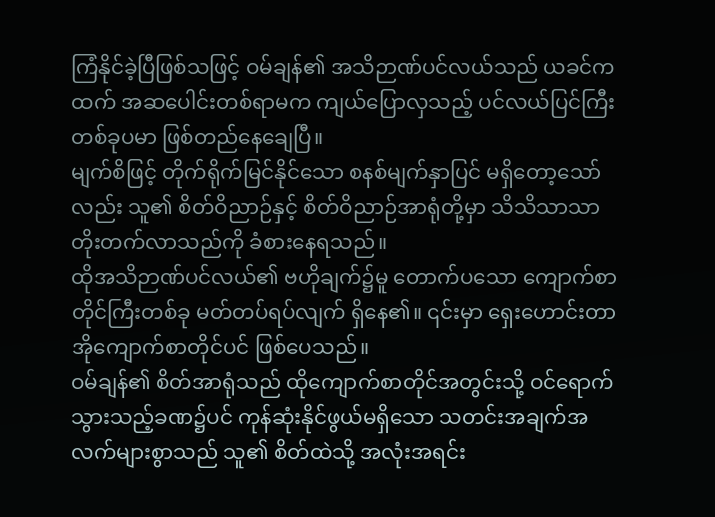ကြံနိုင်ခဲ့ပြီဖြစ်သဖြင့် ဝမ်ချန်၏ အသိဉာဏ်ပင်လယ်သည် ယခင်ကထက် အဆပေါင်းတစ်ရာမက ကျယ်ပြောလှသည့် ပင်လယ်ပြင်ကြီးတစ်ခုပမာ ဖြစ်တည်နေချေပြီ။
မျက်စိဖြင့် တိုက်ရိုက်မြင်နိုင်သော စနစ်မျက်နှာပြင် မရှိတော့သော်လည်း သူ၏ စိတ်ဝိညာဉ်နှင့် စိတ်ဝိညာဉ်အာရုံတို့မှာ သိသိသာသာ တိုးတက်လာသည်ကို ခံစားနေရသည်။
ထိုအသိဉာဏ်ပင်လယ်၏ ဗဟိုချက်၌မူ တောက်ပသော ကျောက်စာတိုင်ကြီးတစ်ခု မတ်တပ်ရပ်လျက် ရှိနေ၏။ ၎င်းမှာ ရှေးဟောင်းတာအိုကျောက်စာတိုင်ပင် ဖြစ်ပေသည်။
ဝမ်ချန်၏ စိတ်အာရုံသည် ထိုကျောက်စာတိုင်အတွင်းသို့ ဝင်ရောက်သွားသည့်ခဏ၌ပင် ကုန်ဆုံးနိုင်ဖွယ်မရှိသော သတင်းအချက်အလက်များစွာသည် သူ၏ စိတ်ထဲသို့ အလုံးအရင်း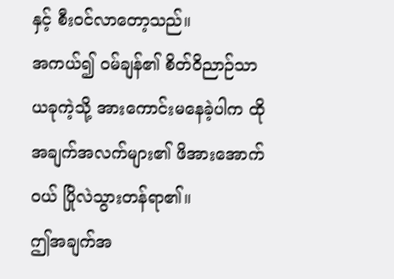နှင့် စီးဝင်လာတော့သည်။
အကယ်၍ ဝမ်ချန်၏ စိတ်ဝိညာဉ်သာ ယခုကဲ့သို့ အားကောင်းမနေခဲ့ပါက ထိုအချက်အလက်များ၏ ဖိအားအောက်ဝယ် ပြိုလဲသွားတန်ရာ၏။
ဤအချက်အ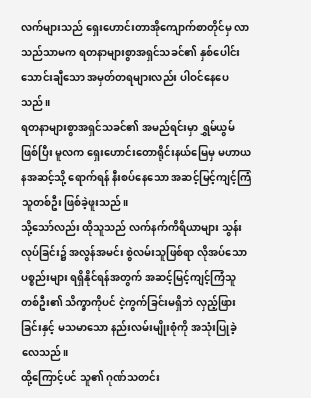လက်များသည် ရှေးဟောင်းတာအိုကျောက်စာတိုင်မှ လာသည်သာမက ရတနာများစွာအရှင်သခင်၏ နှစ်ပေါင်းသောင်းချီသော အမှတ်တရများလည်း ပါဝင်နေပေသည်။
ရတနာများစွာအရှင်သခင်၏ အမည်ရင်းမှာ ရွှမ်ယွမ် ဖြစ်ပြီး မူလက ရှေးဟောင်းတောရိုင်းနယ်မြေမှ မဟာယနအဆင့်သို့ ရောက်ရန် နီးစပ်နေသော အဆင့်မြင့်ကျင့်ကြံသူတစ်ဦး ဖြစ်ခဲ့ဖူးသည်။
သို့သော်လည်း ထိုသူသည် လက်နက်ကိရိယာများ သွန်းလုပ်ခြင်း၌ အလွန်အမင်း စွဲလမ်းသူဖြစ်ရာ လိုအပ်သော ပစ္စည်းများ ရရှိနိုင်ရန်အတွက် အဆင့်မြင့်ကျင့်ကြံသူတစ်ဦး၏ သိက္ခာကိုပင် ငဲ့ကွက်ခြင်းမရှိဘဲ လှည့်ဖြားခြင်းနှင့် မသမာသော နည်းလမ်းမျိုးစုံကို အသုံးပြုခဲ့လေသည်။
ထို့ကြောင့်ပင် သူ၏ ဂုဏ်သတင်း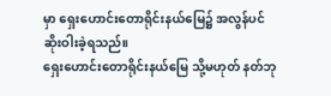မှာ ရှေးဟောင်းတောရိုင်းနယ်မြေ၌ အလွန်ပင် ဆိုးဝါးခဲ့ရသည်။
ရှေးဟောင်းတောရိုင်းနယ်မြေ သို့မဟုတ် နတ်ဘု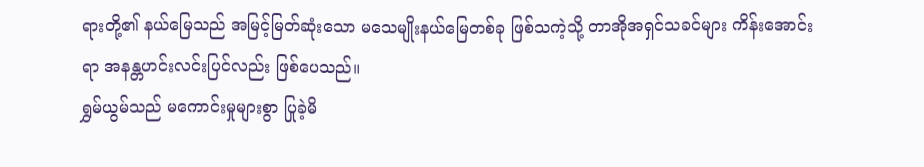ရားတို့၏ နယ်မြေသည် အမြင့်မြတ်ဆုံးသော မသေမျိုးနယ်မြေတစ်ခု ဖြစ်သကဲ့သို့ တာအိုအရှင်သခင်များ ကိန်းအောင်းရာ အနန္တဟင်းလင်းပြင်လည်း ဖြစ်ပေသည်။
ရွှမ်ယွမ်သည် မကောင်းမှုများစွာ ပြုခဲ့မိ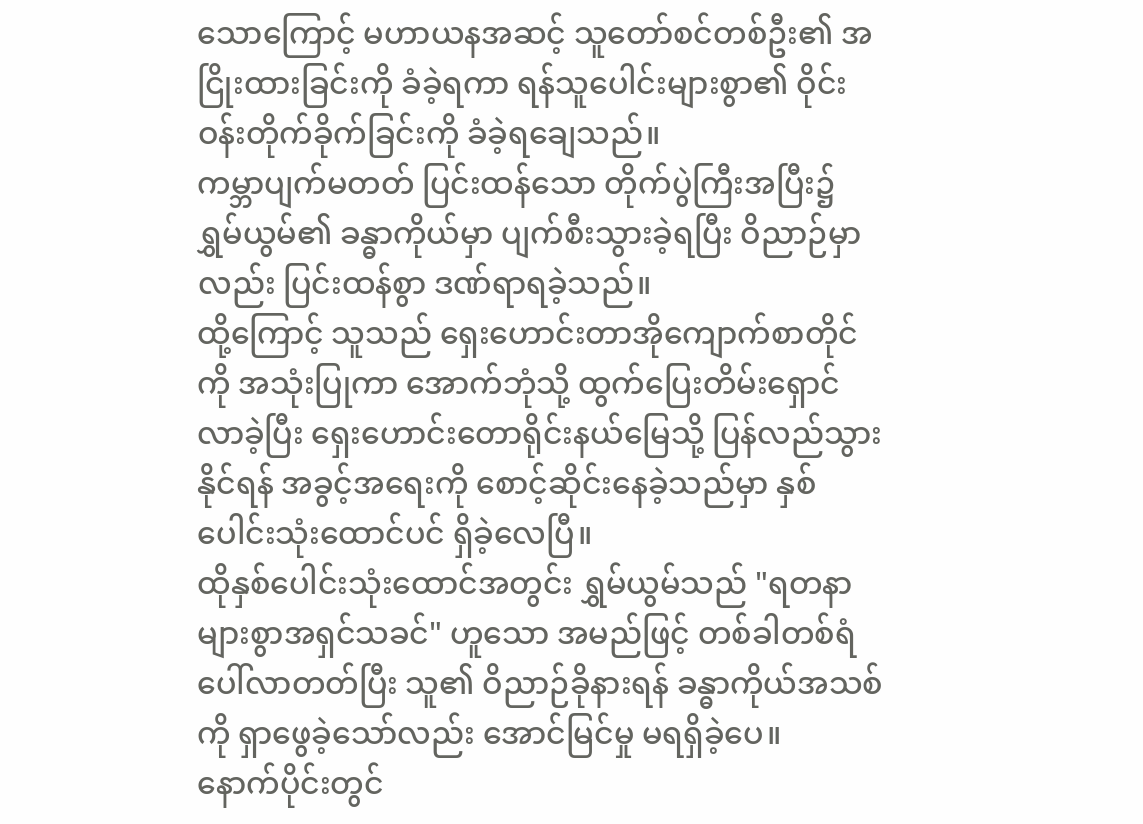သောကြောင့် မဟာယနအဆင့် သူတော်စင်တစ်ဦး၏ အငြိုးထားခြင်းကို ခံခဲ့ရကာ ရန်သူပေါင်းများစွာ၏ ဝိုင်းဝန်းတိုက်ခိုက်ခြင်းကို ခံခဲ့ရချေသည်။
ကမ္ဘာပျက်မတတ် ပြင်းထန်သော တိုက်ပွဲကြီးအပြီး၌ ရွှမ်ယွမ်၏ ခန္ဓာကိုယ်မှာ ပျက်စီးသွားခဲ့ရပြီး ဝိညာဉ်မှာလည်း ပြင်းထန်စွာ ဒဏ်ရာရခဲ့သည်။
ထို့ကြောင့် သူသည် ရှေးဟောင်းတာအိုကျောက်စာတိုင်ကို အသုံးပြုကာ အောက်ဘုံသို့ ထွက်ပြေးတိမ်းရှောင်လာခဲ့ပြီး ရှေးဟောင်းတောရိုင်းနယ်မြေသို့ ပြန်လည်သွားနိုင်ရန် အခွင့်အရေးကို စောင့်ဆိုင်းနေခဲ့သည်မှာ နှစ်ပေါင်းသုံးထောင်ပင် ရှိခဲ့လေပြီ။
ထိုနှစ်ပေါင်းသုံးထောင်အတွင်း ရွှမ်ယွမ်သည် "ရတနာများစွာအရှင်သခင်" ဟူသော အမည်ဖြင့် တစ်ခါတစ်ရံ ပေါ်လာတတ်ပြီး သူ၏ ဝိညာဉ်ခိုနားရန် ခန္ဓာကိုယ်အသစ်ကို ရှာဖွေခဲ့သော်လည်း အောင်မြင်မှု မရရှိခဲ့ပေ။
နောက်ပိုင်းတွင်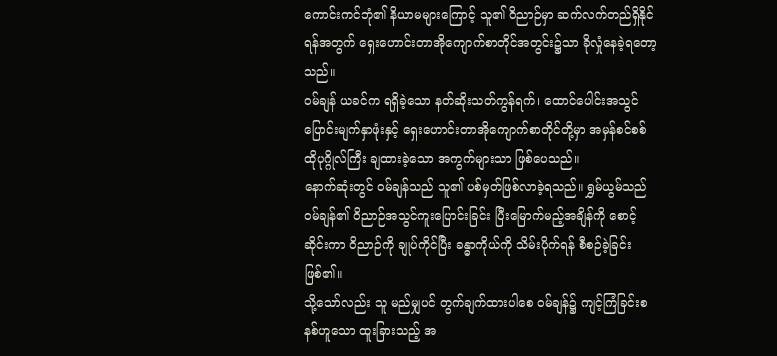ကောင်းကင်ဘုံ၏ နိယာမများကြောင့် သူ၏ ဝိညာဉ်မှာ ဆက်လက်တည်ရှိနိုင်ရန်အတွက် ရှေးဟောင်းတာအိုကျောက်စာတိုင်အတွင်း၌သာ ခိုလှုံနေခဲ့ရတော့သည်။
ဝမ်ချန် ယခင်က ရရှိခဲ့သော နတ်ဆိုးသတ်ကွန်ရက်၊ ထောင်ပေါင်းအသွင်ပြောင်းမျက်နှာဖုံးနှင့် ရှေးဟောင်းတာအိုကျောက်စာတိုင်တို့မှာ အမှန်စင်စစ် ထိုပုဂ္ဂိုလ်ကြီး ချထားခဲ့သော အကွက်များသာ ဖြစ်ပေသည်။
နောက်ဆုံးတွင် ဝမ်ချန်သည် သူ၏ ပစ်မှတ်ဖြစ်လာခဲ့ရသည်။ ရွှမ်ယွမ်သည် ဝမ်ချန်၏ ဝိညာဉ်အသွင်ကူးပြောင်းခြင်း ပြီးမြောက်မည့်အချိန်ကို စောင့်ဆိုင်းကာ ဝိညာဉ်ကို ချုပ်ကိုင်ပြီး ခန္ဓာကိုယ်ကို သိမ်းပိုက်ရန် စီစဉ်ခဲ့ခြင်း ဖြစ်၏။
သို့သော်လည်း သူ မည်မျှပင် တွက်ချက်ထားပါစေ ဝမ်ချန်၌ ကျင့်ကြံခြင်းစနစ်ဟူသော ထူးခြားသည့် အ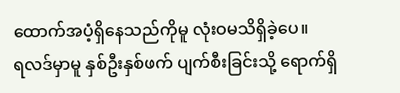ထောက်အပံ့ရှိနေသည်ကိုမူ လုံးဝမသိရှိခဲ့ပေ။
ရလဒ်မှာမူ နှစ်ဦးနှစ်ဖက် ပျက်စီးခြင်းသို့ ရောက်ရှိ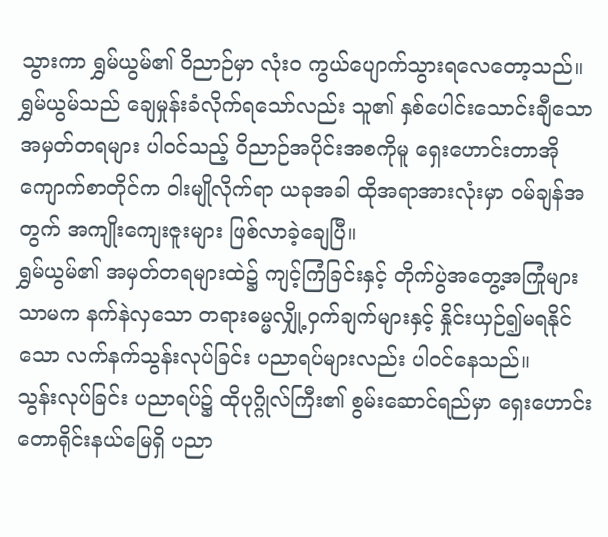သွားကာ ရွှမ်ယွမ်၏ ဝိညာဉ်မှာ လုံးဝ ကွယ်ပျောက်သွားရလေတော့သည်။
ရွှမ်ယွမ်သည် ချေမှုန်းခံလိုက်ရသော်လည်း သူ၏ နှစ်ပေါင်းသောင်းချီသော အမှတ်တရများ ပါဝင်သည့် ဝိညာဉ်အပိုင်းအစကိုမူ ရှေးဟောင်းတာအိုကျောက်စာတိုင်က ဝါးမျိုလိုက်ရာ ယခုအခါ ထိုအရာအားလုံးမှာ ဝမ်ချန်အတွက် အကျိုးကျေးဇူးများ ဖြစ်လာခဲ့ချေပြီ။
ရွှမ်ယွမ်၏ အမှတ်တရများထဲ၌ ကျင့်ကြံခြင်းနှင့် တိုက်ပွဲအတွေ့အကြုံများသာမက နက်နဲလှသော တရားဓမ္မလျှို့ဝှက်ချက်များနှင့် နှိုင်းယှဉ်၍မရနိုင်သော လက်နက်သွန်းလုပ်ခြင်း ပညာရပ်များလည်း ပါဝင်နေသည်။
သွန်းလုပ်ခြင်း ပညာရပ်၌ ထိုပုဂ္ဂိုလ်ကြီး၏ စွမ်းဆောင်ရည်မှာ ရှေးဟောင်းတောရိုင်းနယ်မြေရှိ ပညာ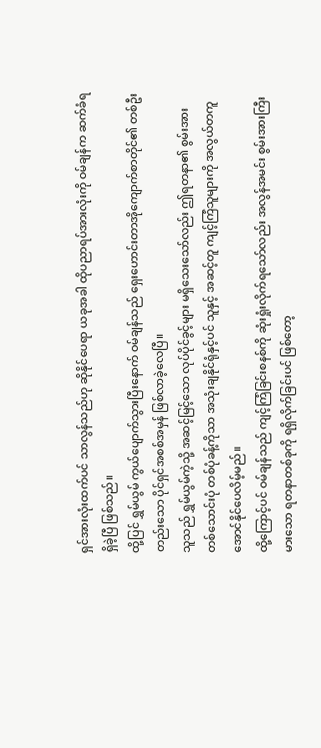ရှင်အားလုံးထက်ပင် သာလွန်သည်ဟု ဆိုနိုင်ပေရာ ယခုအခါ ထိုပညာရပ်အားလုံးကို ဝမ်ချန်က ဆက်ခံရရှိခဲ့ပြီ ဖြစ်သည်။
ထို့ပြင် ရွှမ်ယွမ် ကွယ်ပျောက်သွားပြီးနောက် ဝမ်ချန်သည် ရှေးဟောင်းတာအိုကျောက်စာတိုင်၏ တစ်ဦးတည်းသော ပိုင်ရှင်အစစ်အမှန် ဖြစ်လာခဲ့လေပြီ။
သူသည် ရွှမ်ယွမ်ကဲ့သို့ အဆင့်မြင့်သော လုပ်ပိုင်ခွင့်များ မရှိသေးသော်လည်း ဤရတနာ၏ စွမ်းအား တစ်သောင်းပုံ တစ်ပုံခန့်ကိုသာ အသုံးချနိုင်ရုံနှင့်ပင် သူနှင့် အဆင့်တူ ကျင့်ကြံသူများကို အလွယ်တကူ အောင်နိုင်ပေလိမ့်မည်။
ထို့ကြောင့်ပင် ဝမ်ချန်သည် ကျင့်ကြံခြင်းစနစ်ကို ဆုံးရှုံးလိုက်ရသော်လည်း အလွန်အမင်း စွမ်းအားကြီးမားသော ရတနာတစ်ခုကို ရရှိလိုက်ခြင်းပင် ဖြစ်တော့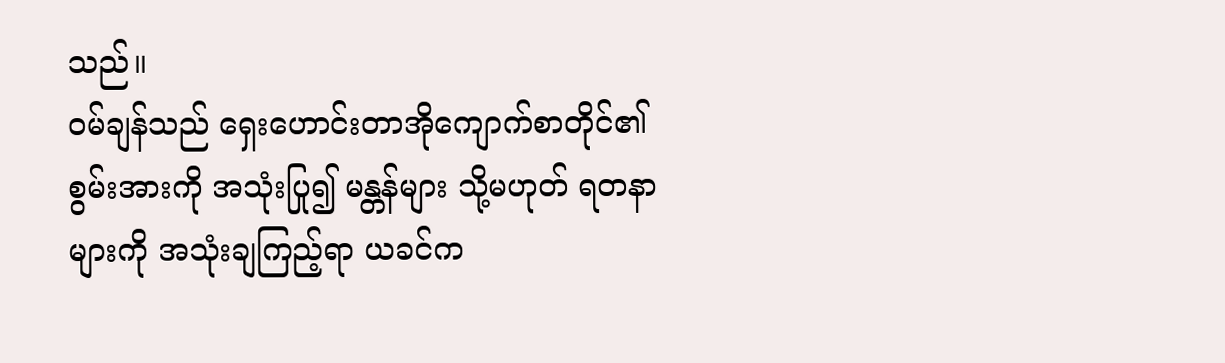သည်။
ဝမ်ချန်သည် ရှေးဟောင်းတာအိုကျောက်စာတိုင်၏ စွမ်းအားကို အသုံးပြု၍ မန္တန်များ သို့မဟုတ် ရတနာများကို အသုံးချကြည့်ရာ ယခင်က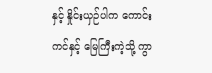နှင့် နှိုင်းယှဉ်ပါက ကောင်းကင်နှင့် မြေကြီးကဲ့သို့ ကွာ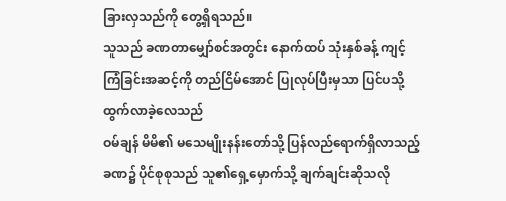ခြားလှသည်ကို တွေ့ရှိရသည်။
သူသည် ခဏတာမျှော်စင်အတွင်း နောက်ထပ် သုံးနှစ်ခန့် ကျင့်ကြံခြင်းအဆင့်ကို တည်ငြိမ်အောင် ပြုလုပ်ပြီးမှသာ ပြင်ပသို့ ထွက်လာခဲ့လေသည်
ဝမ်ချန် မိမိ၏ မသေမျိုးနန်းတော်သို့ ပြန်လည်ရောက်ရှိလာသည့်ခဏ၌ ပိုင်စုစုသည် သူ၏ရှေ့မှောက်သို့ ချက်ချင်းဆိုသလို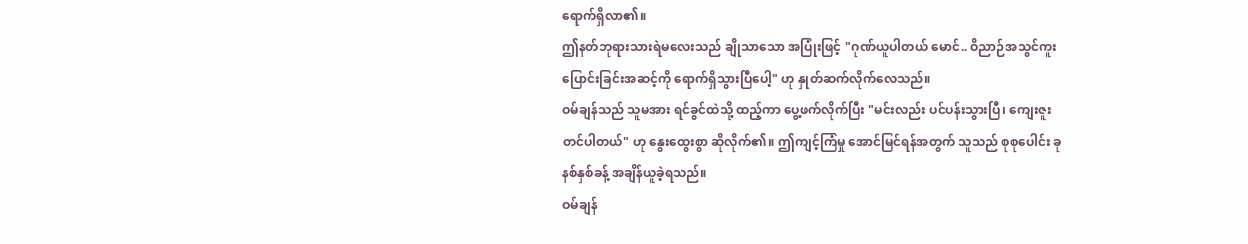ရောက်ရှိလာ၏။
ဤနတ်ဘုရားသားရဲမလေးသည် ချိုသာသော အပြုံးဖြင့် "ဂုဏ်ယူပါတယ် မောင်.. ဝိညာဉ်အသွင်ကူးပြောင်းခြင်းအဆင့်ကို ရောက်ရှိသွားပြီပေါ့" ဟု နှုတ်ဆက်လိုက်လေသည်။
ဝမ်ချန်သည် သူမအား ရင်ခွင်ထဲသို့ ထည့်ကာ ပွေ့ဖက်လိုက်ပြီး "မင်းလည်း ပင်ပန်းသွားပြီ၊ ကျေးဇူးတင်ပါတယ်" ဟု နွေးထွေးစွာ ဆိုလိုက်၏။ ဤကျင့်ကြံမှု အောင်မြင်ရန်အတွက် သူသည် စုစုပေါင်း ခုနစ်နှစ်ခန့် အချိန်ယူခဲ့ရသည်။
ဝမ်ချန်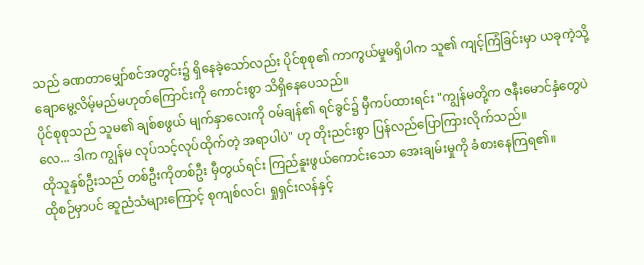သည် ခဏတာမျှော်စင်အတွင်း၌ ရှိနေခဲ့သော်လည်း ပိုင်စုစု၏ ကာကွယ်မှုမရှိပါက သူ၏ ကျင့်ကြံခြင်းမှာ ယခုကဲ့သို့ ချောမွေ့လိမ့်မည်မဟုတ်ကြောင်းကို ကောင်းစွာ သိရှိနေပေသည်။
ပိုင်စုစုသည် သူမ၏ ချစ်စဖွယ် မျက်နှာလေးကို ဝမ်ချန်၏ ရင်ခွင်၌ မှီကပ်ထားရင်း "ကျွန်မတို့က ဇနီးမောင်နှံတွေပဲလေ... ဒါက ကျွန်မ လုပ်သင့်လုပ်ထိုက်တဲ့ အရာပါပဲ" ဟု တိုးညင်းစွာ ပြန်လည်ပြောကြားလိုက်သည်။
ထိုသူနှစ်ဦးသည် တစ်ဦးကိုတစ်ဦး မှီတွယ်ရင်း ကြည်နူးဖွယ်ကောင်းသော အေးချမ်းမှုကို ခံစားနေကြရ၏။
ထိုစဉ်မှာပင် ဆူညံသံများကြောင့် စုကျစ်လင်၊ ရှုရှင်းလန်နှင့်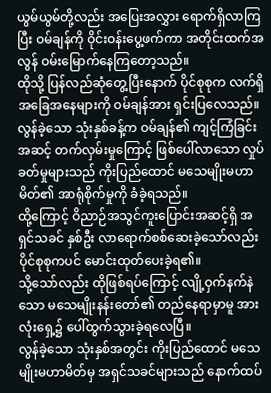ယွမ်ယွမ်တို့လည်း အပြေးအလွှား ရောက်ရှိလာကြပြီး ဝမ်ချန်ကို ဝိုင်းဝန်းပွေ့ဖက်ကာ အတိုင်းထက်အလွန် ဝမ်းမြောက်နေကြတော့သည်။
ထိုသို့ ပြန်လည်ဆုံတွေ့ပြီးနောက် ပိုင်စုစုက လက်ရှိအခြေအနေများကို ဝမ်ချန်အား ရှင်းပြလေသည်။
လွန်ခဲ့သော သုံးနှစ်ခန့်က ဝမ်ချန်၏ ကျင့်ကြံခြင်းအဆင့် တက်လှမ်းမှုကြောင့် ဖြစ်ပေါ်လာသော လှုပ်ခတ်မှုများသည် ကိုးပြည်ထောင် မသေမျိုးမဟာမိတ်၏ အာရုံစိုက်မှုကို ခံခဲ့ရသည်။
ထို့ကြောင့် ဝိညာဉ်အသွင်ကူးပြောင်းအဆင့်ရှိ အရှင်သခင် နှစ်ဦး လာရောက်စစ်ဆေးခဲ့သော်လည်း ပိုင်စုစုကပင် မောင်းထုတ်ပေးခဲ့ရ၏။
သို့သော်လည်း ထိုဖြစ်ရပ်ကြောင့် လျို့ဝှက်နက်နဲသော မသေမျိုးနန်းတော်၏ တည်နေရာမှာမူ အားလုံးရှေ့၌ ပေါ်ထွက်သွားခဲ့ရလေပြီ။
လွန်ခဲ့သော သုံးနှစ်အတွင်း ကိုးပြည်ထောင် မသေမျိုးမဟာမိတ်မှ အရှင်သခင်များသည် နောက်ထပ်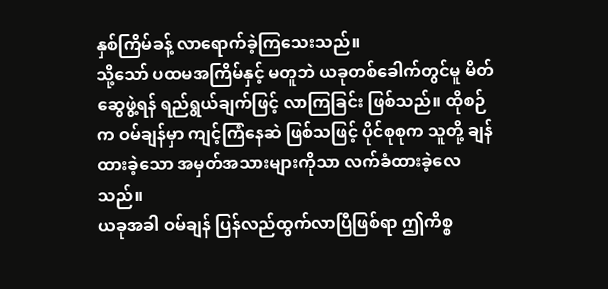နှစ်ကြိမ်ခန့် လာရောက်ခဲ့ကြသေးသည်။
သို့သော် ပထမအကြိမ်နှင့် မတူဘဲ ယခုတစ်ခေါက်တွင်မူ မိတ်ဆွေဖွဲ့ရန် ရည်ရွယ်ချက်ဖြင့် လာကြခြင်း ဖြစ်သည်။ ထိုစဉ်က ဝမ်ချန်မှာ ကျင့်ကြံနေဆဲ ဖြစ်သဖြင့် ပိုင်စုစုက သူတို့ ချန်ထားခဲ့သော အမှတ်အသားများကိုသာ လက်ခံထားခဲ့လေသည်။
ယခုအခါ ဝမ်ချန် ပြန်လည်ထွက်လာပြီဖြစ်ရာ ဤကိစ္စ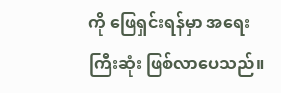ကို ဖြေရှင်းရန်မှာ အရေးကြီးဆုံး ဖြစ်လာပေသည်။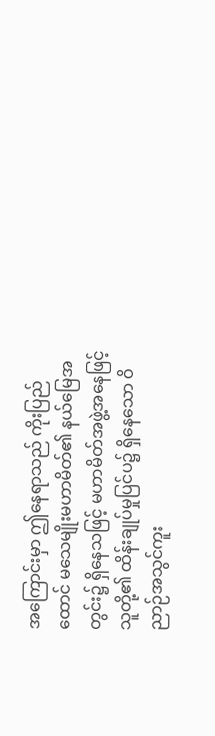အကြောင်းမှာ ဤနေရာသည် ကိုးပြည်ထောင် မသေမျိုးမဟာမိတ်၏ နယ်မြေအတွင်း၌ ရှိနေသဖြင့် မဟာမိတ်အဖွဲ့အနေဖြင့် သူတို့၏ ထိန်းချုပ်မှုပြင်ပ၌ ရှိနေသော ဝိညာဉ်အသွင်ကူး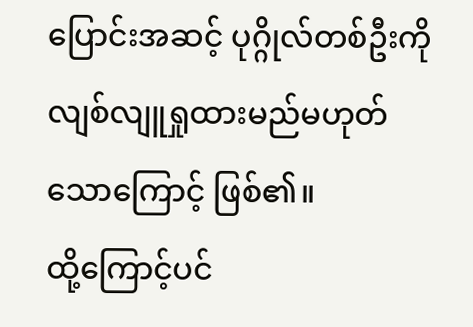ပြောင်းအဆင့် ပုဂ္ဂိုလ်တစ်ဦးကို လျစ်လျူရှုထားမည်မဟုတ်သောကြောင့် ဖြစ်၏။
ထို့ကြောင့်ပင်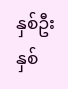နှစ်ဦးနှစ်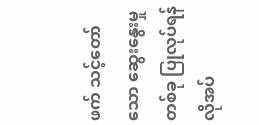ဖက် သင့်တော်သော ဆွေးနွေးမှုတစ်ခု ပြုလုပ်ရန် လိုအပ်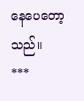နေပေတော့သည်။
***